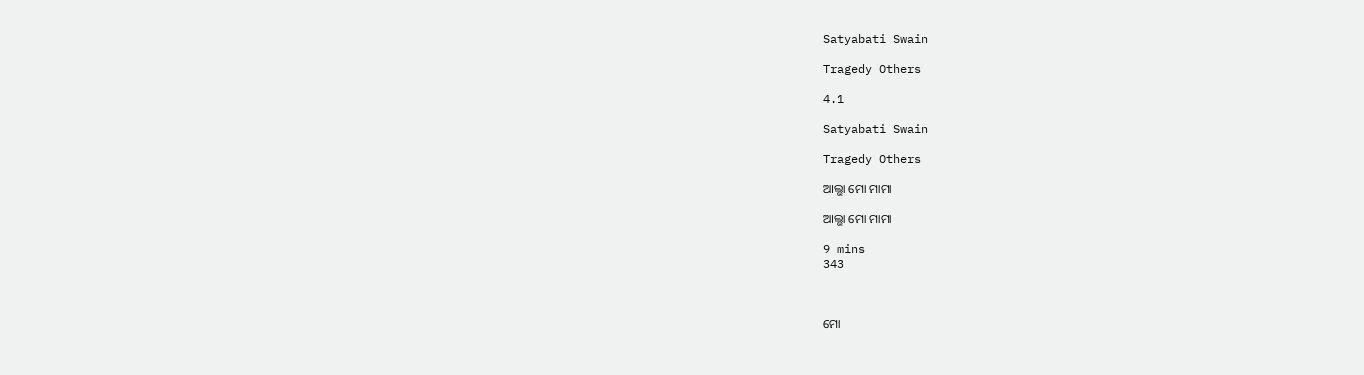Satyabati Swain

Tragedy Others

4.1

Satyabati Swain

Tragedy Others

ଆଲ୍ଭା ମୋ ମାମା

ଆଲ୍ଭା ମୋ ମାମା

9 mins
343



ମୋ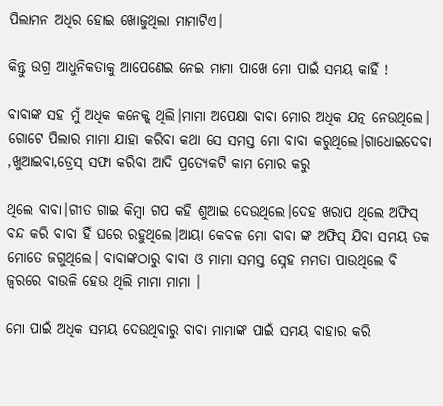ପିଲାମନ ଅଧିର ହୋଇ ଖୋଜୁଥିଲା ମାମାଟିଏ।

କିନ୍ତୁ ଉଗ୍ର ଆଧୁନିକତାକୁ ଆପେଣେଇ ନେଇ ମାମା ପାଖେ ମୋ ପାଇଁ ସମୟ କାହିଁ !

ବାବାଙ୍କ ସହ ମୁଁ ଅଧିକ କନେକ୍ଟ୍ ଥିଲି।ମାମା ଅପେକ୍ଷା ବାବା ମୋର ଅଧିକ ଯତ୍ନ ନେଉଥିଲେ। ଗୋଟେ ପିଲାର ମାମା ଯାହା କରିବା କଥା ସେ ସମସ୍ତ ମୋ ବାବା କରୁଥିଲେ।ଗାଧୋଇଦେବା ,ଖୁଆଇବା,ଡ୍ରେସ୍ ସଫା କରିବା ଆଦି ପ୍ରତ୍ୟେକଟି କାମ ମୋର କରୁ

ଥିଲେ ବାବା।ଗୀତ ଗାଇ କିମ୍ବା ଗପ କହି ଶୁଆଇ ଦେଉଥିଲେ।ଦେହ ଖରାପ ଥିଲେ ଅଫିସ୍ ବନ୍ଦ କରି ବାବା ହିଁ ଘରେ ରହୁଥିଲେ।ଆୟା କେବଳ ମୋ ବାବା ଙ୍କ ଅଫିସ୍ ଯିବା ସମୟ ତକ ମୋତେ ଜଗୁଥିଲେ। ବାବାଙ୍କଠାରୁ ବାବା ଓ ମାମା ସମସ୍ତ ସ୍ନେହ ମମତା ପାଉଥିଲେ ବି ଜ୍ଵରରେ ବାଉଳି ହେଉ ଥିଲି ମାମା ମାମା ।

ମୋ ପାଇଁ ଅଧିକ ସମୟ ଦେଉଥିବାରୁ ବାବା ମାମାଙ୍କ ପାଇଁ ସମୟ ବାହାର କରି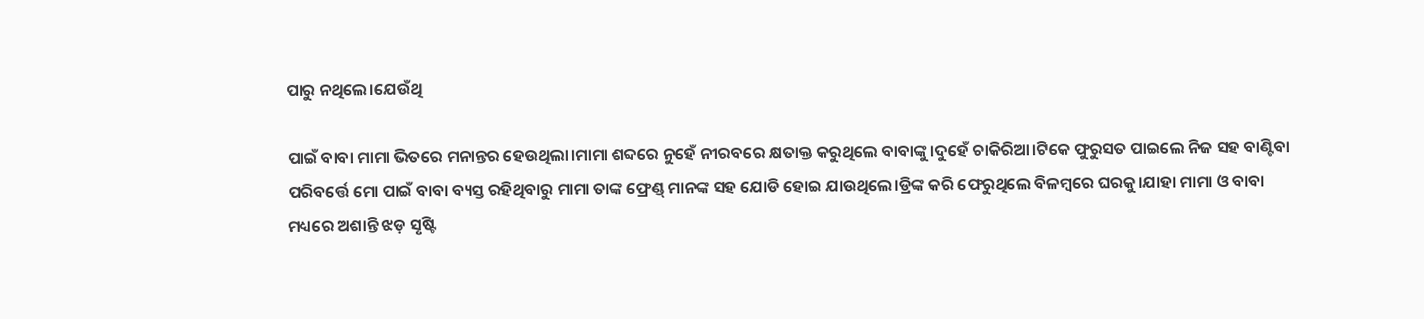ପାରୁ ନଥିଲେ।ଯେଉଁଥି

ପାଇଁ ବାବା ମାମା ଭିତରେ ମନାନ୍ତର ହେଉଥିଲା।ମାମା ଶବ୍ଦରେ ନୁହେଁ ନୀରବରେ କ୍ଷତାକ୍ତ କରୁଥିଲେ ବାବାଙ୍କୁ।ଦୁହେଁ ଚାକିରିଆ।ଟିକେ ଫୁରୁସତ ପାଇଲେ ନିଜ ସହ ବାଣ୍ଟିବା ପରିବର୍ତ୍ତେ ମୋ ପାଇଁ ବାବା ବ୍ୟସ୍ତ ରହିଥିବାରୁ ମାମା ତାଙ୍କ ଫ୍ରେଣ୍ଡ୍ ମାନଙ୍କ ସହ ଯୋଡି ହୋଇ ଯାଉଥିଲେ।ଡ୍ରିଙ୍କ କରି ଫେରୁଥିଲେ ବିଳମ୍ବରେ ଘରକୁ।ଯାହା ମାମା ଓ ବାବା ମଧ୍ୟରେ ଅଶାନ୍ତି ଝଡ଼ ସୃଷ୍ଟି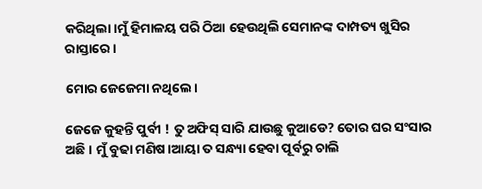କରିଥିଲା।ମୁଁ ହିମାଳୟ ପରି ଠିଆ ହେଉଥିଲି ସେମାନଙ୍କ ଦାମ୍ପତ୍ୟ ଖୁସିର ରାସ୍ତାରେ।

ମୋର ଜେଜେମା ନଥିଲେ।

ଜେଜେ କୁହନ୍ତି ପୁର୍ବୀ ! ତୁ ଅଫିସ୍ ସାରି ଯାଉଛୁ କୁଆଡେ? ତୋର ଘର ସଂସାର ଅଛି। ମୁଁ ବୁଢା ମଣିଷ।ଆୟା ତ ସନ୍ଧ୍ୟା ହେବା ପୂର୍ବରୁ ଚାଲି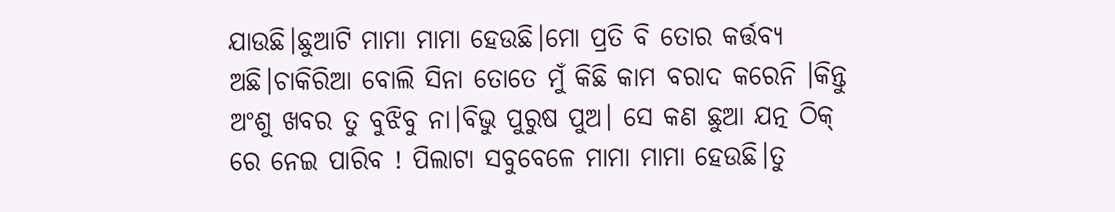ଯାଉଛି।ଛୁଆଟି ମାମା ମାମା ହେଉଛି।ମୋ ପ୍ରତି ବି ତୋର କର୍ତ୍ତବ୍ୟ ଅଛି।ଚାକିରିଆ ବୋଲି ସିନା ତୋତେ ମୁଁ କିଛି କାମ ବରାଦ କରେନି ।କିନ୍ତୁ ଅଂଶୁ ଖବର ତୁ ବୁଝିବୁ ନା।ବିଭୁ ପୁରୁଷ ପୁଅ। ସେ କଣ ଛୁଆ ଯତ୍ନ ଠିକ୍ ରେ ନେଇ ପାରିବ ! ପିଲାଟା ସବୁବେଳେ ମାମା ମାମା ହେଉଛି।ତୁ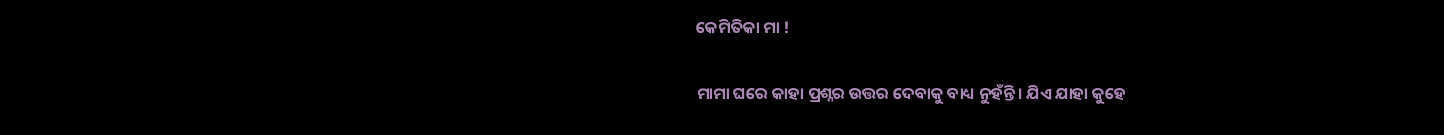କେମିତିକା ମା !

ମାମା ଘରେ କାହା ପ୍ରଶ୍ନର ଉତ୍ତର ଦେବାକୁ ବାଧ୍ୟ ନୁହଁନ୍ତି। ଯିଏ ଯାହା କୁହେ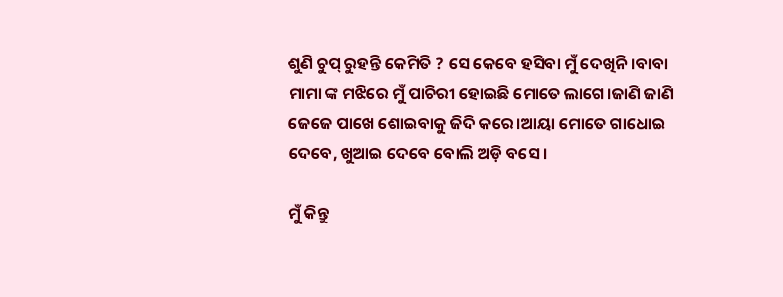ଶୁଣି ଚୁପ୍ ରୁହନ୍ତି କେମିତି ? ସେ କେବେ ହସିବା ମୁଁ ଦେଖିନି।ବାବା ମାମା ଙ୍କ ମଝିରେ ମୁଁ ପାଚିରୀ ହୋଇଛି ମୋତେ ଲାଗେ।ଜାଣି ଜାଣି ଜେଜେ ପାଖେ ଶୋଇବାକୁ ଜିଦି କରେ।ଆୟା ମୋତେ ଗାଧୋଇ ଦେବେ, ଖୁଆଇ ଦେବେ ବୋଲି ଅଡ଼ି ବସେ ।

ମୁଁ କିନ୍ତୁ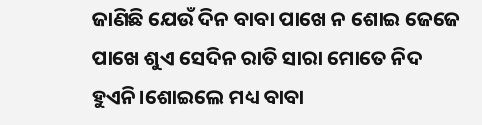ଜାଣିଛି ଯେଉଁ ଦିନ ବାବା ପାଖେ ନ ଶୋଇ ଜେଜେ ପାଖେ ଶୁଏ ସେଦିନ ରାତି ସାରା ମୋତେ ନିଦ ହୁଏନି।ଶୋଇଲେ ମଧ୍ୟ ବାବା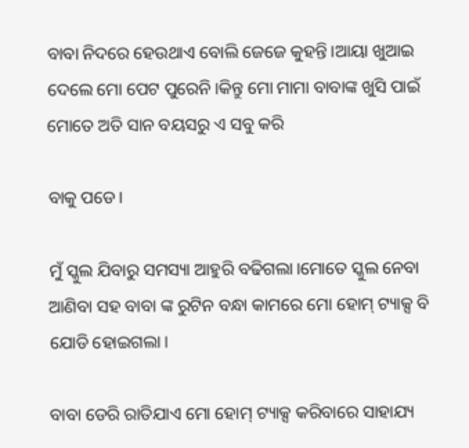ବାବା ନିଦରେ ହେଉଥାଏ ବୋଲି ଜେଜେ କୁହନ୍ତି।ଆୟା ଖୁଆଇ ଦେଲେ ମୋ ପେଟ ପୁରେନି।କିନ୍ତୁ ମୋ ମାମା ବାବାଙ୍କ ଖୁସି ପାଇଁ ମୋତେ ଅତି ସାନ ବୟସରୁ ଏ ସବୁ କରି

ବାକୁ ପଡେ।

ମୁଁ ସ୍କୁଲ ଯିବାରୁ ସମସ୍ୟା ଆହୁରି ବଢିଗଲା।ମୋତେ ସ୍କୁଲ ନେବା ଆଣିବା ସହ ବାବା ଙ୍କ ରୁଟିନ ବନ୍ଧା କାମରେ ମୋ ହୋମ୍ ଟ୍ୟାକ୍ସ ବି ଯୋଡି ହୋଇଗଲା।

ବାବା ଡେରି ରାତିଯାଏ ମୋ ହୋମ୍ ଟ୍ୟାକ୍ସ କରିବାରେ ସାହାଯ୍ୟ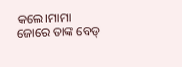କଲେ।ମାମା ଜୋରେ ତାଙ୍କ ବେଡ୍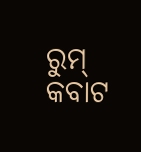ରୁମ୍ କବାଟ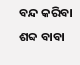ବନ୍ଦ କରିବା ଶବ୍ଦ ବାବା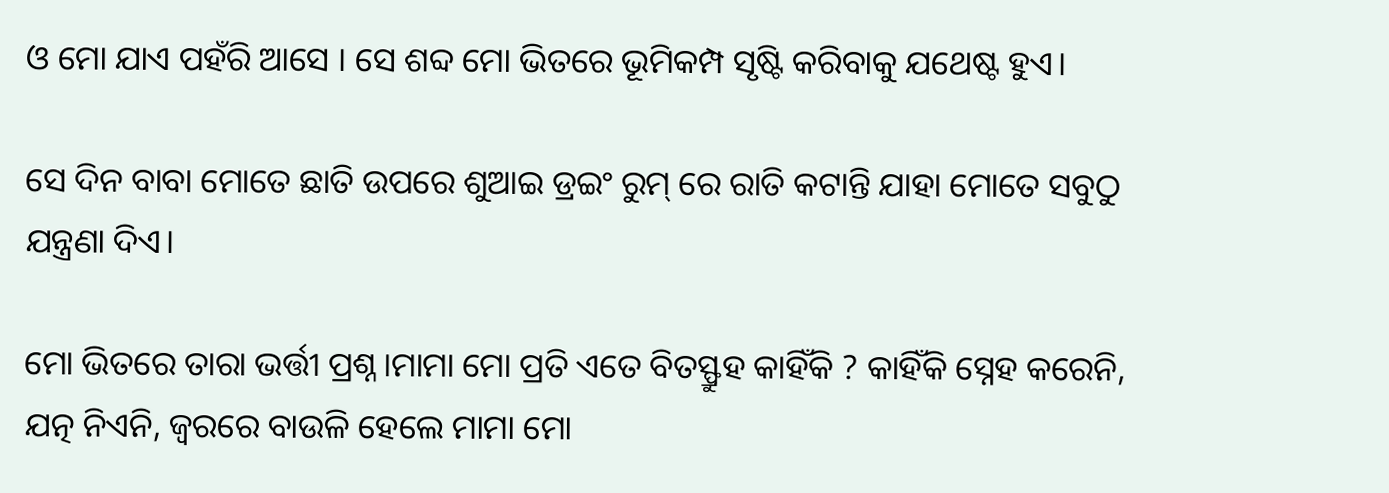ଓ ମୋ ଯାଏ ପହଁରି ଆସେ । ସେ ଶବ୍ଦ ମୋ ଭିତରେ ଭୂମିକମ୍ପ ସୃଷ୍ଟି କରିବାକୁ ଯଥେଷ୍ଟ ହୁଏ।

ସେ ଦିନ ବାବା ମୋତେ ଛାତି ଉପରେ ଶୁଆଇ ଡ୍ରଇଂ ରୁମ୍ ରେ ରାତି କଟାନ୍ତି ଯାହା ମୋତେ ସବୁଠୁ ଯନ୍ତ୍ରଣା ଦିଏ।

ମୋ ଭିତରେ ତାରା ଭର୍ତ୍ତୀ ପ୍ରଶ୍ନ।ମାମା ମୋ ପ୍ରତି ଏତେ ବିତସ୍ଫ୍ରୁହ କାହିଁକି ? କାହିଁକି ସ୍ନେହ କରେନି, ଯତ୍ନ ନିଏନି, ଜ୍ଵରରେ ବାଉଳି ହେଲେ ମାମା ମୋ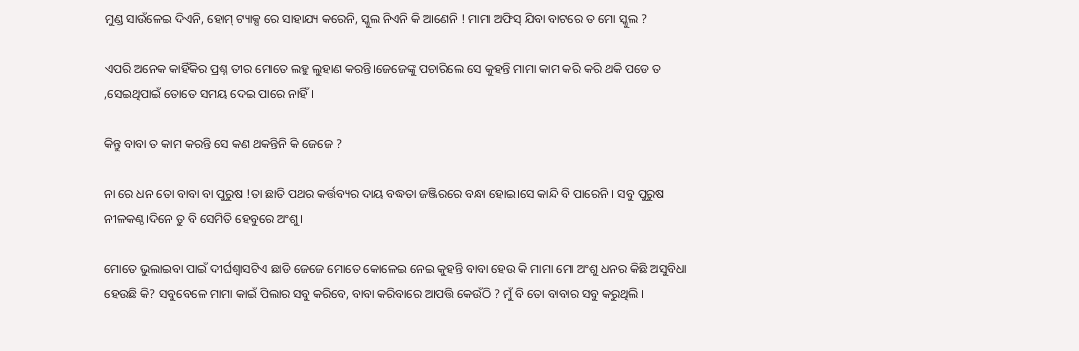ମୁଣ୍ଡ ସାଉଁଳେଇ ଦିଏନି, ହୋମ୍ ଟ୍ୟାକ୍ସ ରେ ସାହାଯ୍ୟ କରେନି, ସ୍କୁଲ ନିଏନି କି ଆଣେନି ! ମାମା ଅଫିସ୍ ଯିବା ବାଟରେ ତ ମୋ ସ୍କୁଲ ?

ଏପରି ଅନେକ କାହିଁକିର ପ୍ରଶ୍ନ ତୀର ମୋତେ ଲହୁ ଲୁହାଣ କରନ୍ତି।ଜେଜେଙ୍କୁ ପଚାରିଲେ ସେ କୁହନ୍ତି ମାମା କାମ କରି କରି ଥକି ପଡେ ତ ,ସେଇଥିପାଇଁ ତୋତେ ସମୟ ଦେଇ ପାରେ ନାହିଁ।

କିନ୍ତୁ ବାବା ତ କାମ କରନ୍ତି ସେ କଣ ଥକନ୍ତିନି କି ଜେଜେ ?

ନା ରେ ଧନ ତୋ ବାବା ବା ପୁରୁଷ !ତା ଛାତି ପଥର କର୍ତ୍ତବ୍ୟର ଦାୟ ବଦ୍ଧତା ଜଞ୍ଜିରରେ ବନ୍ଧା ହୋଇ।ସେ କାନ୍ଦି ବି ପାରେନି । ସବୁ ପୁରୁଷ ନୀଳକଣ୍ଠ।ଦିନେ ତୁ ବି ସେମିତି ହେବୁରେ ଅଂଶୁ।

ମୋତେ ଭୁଲାଇବା ପାଇଁ ଦୀର୍ଘଶ୍ବାସଟିଏ ଛାଡି ଜେଜେ ମୋତେ କୋଳେଇ ନେଇ କୁହନ୍ତି ବାବା ହେଉ କି ମାମା ମୋ ଅଂଶୁ ଧନର କିଛି ଅସୁବିଧା ହେଉଛି କି? ସବୁବେଳେ ମାମା କାଇଁ ପିଲାର ସବୁ କରିବେ, ବାବା କରିବାରେ ଆପତ୍ତି କେଉଁଠି ? ମୁଁ ବି ତୋ ବାବାର ସବୁ କରୁଥିଲି ।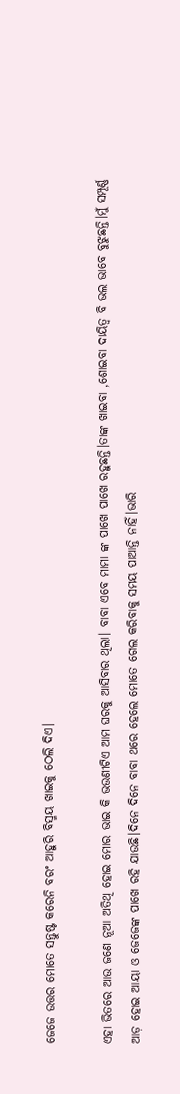ଜେଜେ ଉତ୍ତର ମୋତେ ସନ୍ତୁଷ୍ଟ କରେନି ବରଂ ଆହୁରି ବିସ୍ମୟ ଖାଇକୁ ଠେଲି ଦିଏ।

ଏହା ଭିତରେ ଆଉ ଜଣେ ନୂଆ ଅତିଥି ହୋଇ ମୋର ଭାଇ କି ଭଉଣୀଟିଏ ଆମ ଘରକୁ ଆସିବାର ଥିଲା। ବାବା ଏବେ ମାମା ଙ୍କ ପାଖେ ପାଖେ ରହୁଛନ୍ତି।ତାଙ୍କ ଖାଇବା ,ଶୋଇବା ଦାୟିତ୍ୱ ବି ଭଲ ଭାବେ ବୁଝୁଛନ୍ତି।ମୁଁ ସମ୍ପୂର୍ଣ୍ଣ ଆଡ଼ ହୋଇ ଆୟା ଓ ଜେଜେଙ୍କ ପାଖେ ରହି ଯାଉଛି।ଦିନେ ଦିନେ ବାବା ଥରେ ହେଲେ ମୋତେ ଗେଲ କରିବାକୁ ସମୟ ପାଆନ୍ତି ନାହିଁ।ଭାରି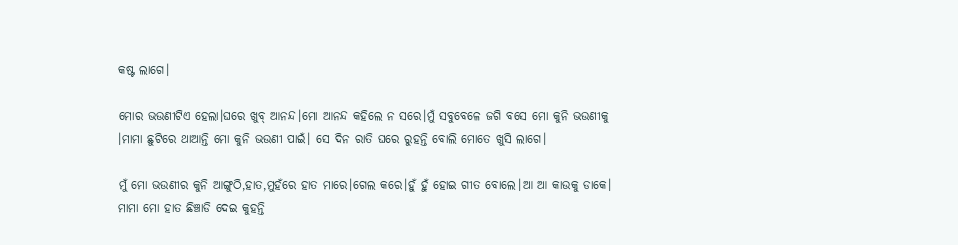କଷ୍ଟ ଲାଗେ।

ମୋର ଭଉଣୀଟିଏ ହେଲା।ଘରେ ଖୁବ୍ ଆନନ୍ଦ।ମୋ ଆନନ୍ଦ କହିଲେ ନ ସରେ।ମୁଁ ସବୁବେଳେ ଜଗି ବସେ ମୋ କୁନି ଭଉଣୀକୁ ।ମାମା ଛୁଟିରେ ଥାଆନ୍ତି ମୋ କୁନି ଭଉଣୀ ପାଇଁ। ସେ ଦିନ ରାତି ଘରେ ରୁହନ୍ତି ବୋଲି ମୋତେ ଖୁସି ଲାଗେ।

ମୁଁ ମୋ ଭଉଣୀର କୁନି ଆଙ୍ଗୁଠି,ହାତ,ମୁହଁରେ ହାତ ମାରେ।ଗେଲ କରେ।ହୁଁ ହୁଁ ହୋଇ ଗୀତ ବୋଲେ।ଆ ଆ କାଉକୁ ଡାକେ। ମାମା ମୋ ହାତ ଛିଞ୍ଚାଡି ଦେଇ କୁହନ୍ତି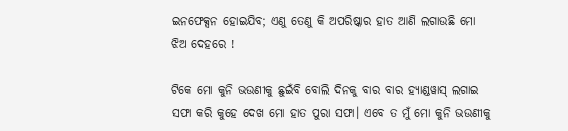ଇନଫେକ୍ସନ ହୋଇଯିବ; ଏଣୁ ତେଣୁ କି ଅପରିଷ୍କାର ହାତ ଆଣି ଲଗାଉଛି ମୋ ଝିଅ ଦେହରେ !

ଟିକେ ମୋ କୁନି ଭଉଣୀକୁ ଛୁଇଁବି ବୋଲି ଦିନକୁ ବାର ବାର ହ୍ୟାଣ୍ଡୱାସ୍ ଲଗାଇ ସଫା କରି କୁହେ ଦେଖ ମୋ ହାତ ପୁରା ସଫା। ଏବେ ତ ମୁଁ ମୋ କୁନି ଭଉଣୀକୁ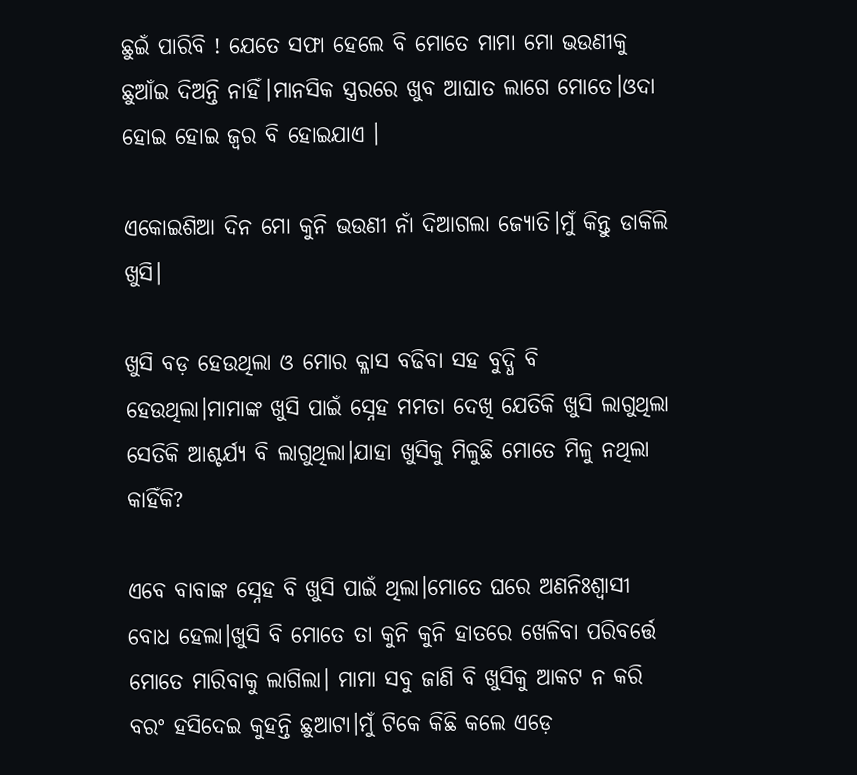ଛୁଇଁ ପାରିବି ! ଯେତେ ସଫା ହେଲେ ବି ମୋତେ ମାମା ମୋ ଭଉଣୀକୁ ଛୁଆଁଇ ଦିଅନ୍ତି ନାହିଁ।ମାନସିକ ସ୍ତ୍ରରରେ ଖୁବ ଆଘାତ ଲାଗେ ମୋତେ।ଓଦା ହୋଇ ହୋଇ ଜ୍ବର ବି ହୋଇଯାଏ ।

ଏକୋଇଶିଆ ଦିନ ମୋ କୁନି ଭଉଣୀ ନାଁ ଦିଆଗଲା ଜ୍ୟୋତି।ମୁଁ କିନ୍ତୁ ଡାକିଲି ଖୁସି।

ଖୁସି ବଡ଼ ହେଉଥିଲା ଓ ମୋର କ୍ଳାସ ବଢିବା ସହ ବୁଦ୍ଧି ବି ହେଉଥିଲା।ମାମାଙ୍କ ଖୁସି ପାଇଁ ସ୍ନେହ ମମତା ଦେଖି ଯେତିକି ଖୁସି ଲାଗୁଥିଲା ସେତିକି ଆଶ୍ଚର୍ଯ୍ୟ ବି ଲାଗୁଥିଲା।ଯାହା ଖୁସିକୁ ମିଳୁଛି ମୋତେ ମିଳୁ ନଥିଲା କାହିଁକି?

ଏବେ ବାବାଙ୍କ ସ୍ନେହ ବି ଖୁସି ପାଇଁ ଥିଲା।ମୋତେ ଘରେ ଅଣନିଃଶ୍ଵାସୀ ବୋଧ ହେଲା।ଖୁସି ବି ମୋତେ ତା କୁନି କୁନି ହାତରେ ଖେଳିବା ପରିବର୍ତ୍ତେ ମୋତେ ମାରିବାକୁ ଲାଗିଲା। ମାମା ସବୁ ଜାଣି ବି ଖୁସିକୁ ଆକଟ ନ କରି ବରଂ ହସିଦେଇ କୁହନ୍ତି ଛୁଆଟା।ମୁଁ ଟିକେ କିଛି କଲେ ଏଡ଼େ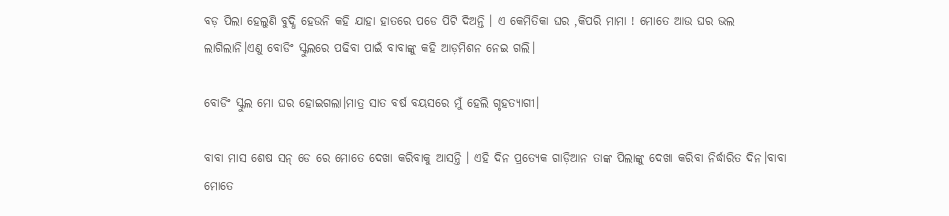ବଡ଼ ପିଲା ହେଲୁଣି ବୁଦ୍ଧି ହେଉନି କହି ଯାହା ହାତରେ ପଡେ ପିଟି ଦିଅନ୍ତି । ଏ କେମିତିକା ଘର ,କିପରି ମାମା ! ମୋତେ ଆଉ ଘର ଭଲ ଲାଗିଲାନି।ଏଣୁ ବୋଡିଂ ସ୍କୁଲରେ ପଢିବା ପାଇଁ ବାବାଙ୍କୁ କହି ଆଡ଼ମିଶନ ନେଇ ଗଲି।

ବୋଡିଂ ସ୍କୁଲ ମୋ ଘର ହୋଇଗଲା।ମାତ୍ର ସାତ ବର୍ଷ ବୟସରେ ମୁଁ ହେଲି ଗୃହତ୍ୟାଗୀ।

ବାବା ମାସ ଶେଷ ସନ୍ ଡେ ରେ ମୋତେ ଦେଖା କରିବାକୁ ଆସନ୍ତି । ଏହି ଦିନ ପ୍ରତ୍ୟେକ ଗାଡ଼ିଆନ ତାଙ୍କ ପିଲାଙ୍କୁ ଦେଖା କରିବା ନିର୍ଦ୍ଧାରିତ ଦିନ।ବାବା ମୋତେ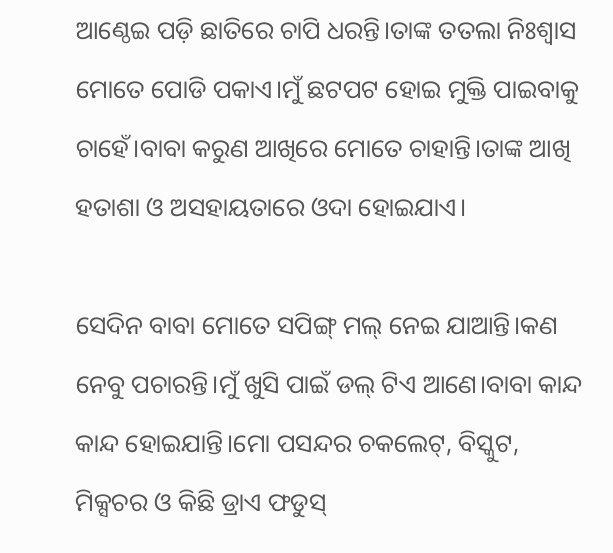ଆଣ୍ଠେଇ ପଡ଼ି ଛାତିରେ ଚାପି ଧରନ୍ତି।ତାଙ୍କ ତତଲା ନିଃଶ୍ବାସ ମୋତେ ପୋଡି ପକାଏ।ମୁଁ ଛଟପଟ ହୋଇ ମୁକ୍ତି ପାଇବାକୁ ଚାହେଁ।ବାବା କରୁଣ ଆଖିରେ ମୋତେ ଚାହାନ୍ତି।ତାଙ୍କ ଆଖି ହତାଶା ଓ ଅସହାୟତାରେ ଓଦା ହୋଇଯାଏ।

ସେଦିନ ବାବା ମୋତେ ସପିଙ୍ଗ୍ ମଲ୍ ନେଇ ଯାଆନ୍ତି।କଣ ନେବୁ ପଚାରନ୍ତି।ମୁଁ ଖୁସି ପାଇଁ ଡଲ୍ ଟିଏ ଆଣେ।ବାବା କାନ୍ଦ କାନ୍ଦ ହୋଇଯାନ୍ତି।ମୋ ପସନ୍ଦର ଚକଲେଟ୍, ବିସ୍କୁଟ, ମିକ୍ସଚର ଓ କିଛି ଡ୍ରାଏ ଫଡୁସ୍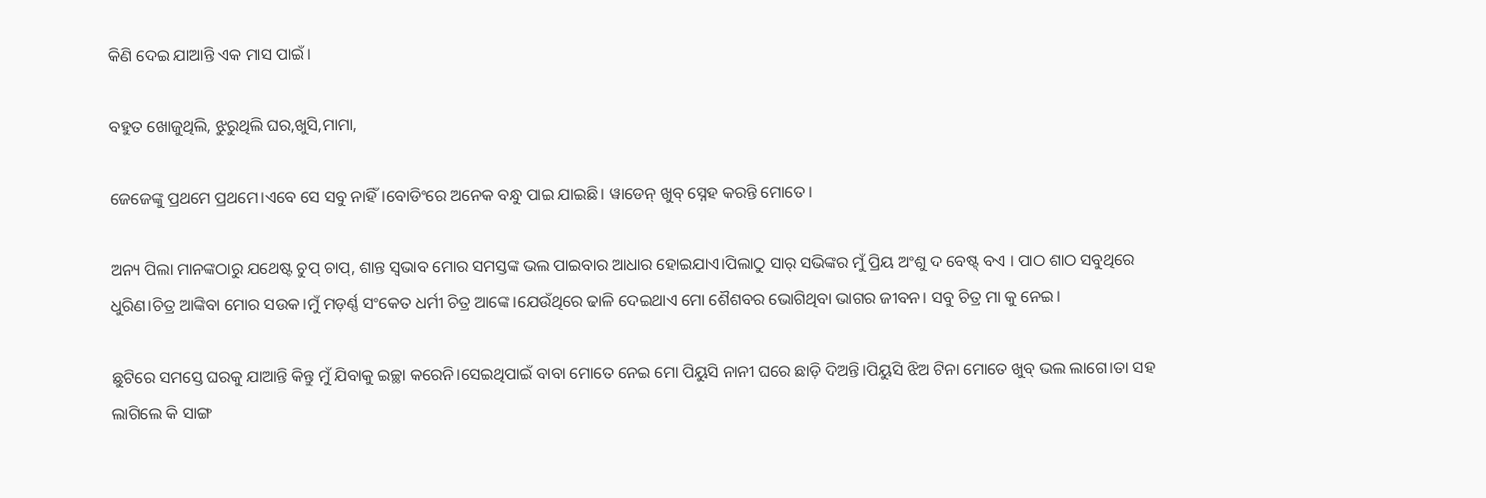କିଣି ଦେଇ ଯାଆନ୍ତି ଏକ ମାସ ପାଇଁ।

ବହୁତ ଖୋଜୁଥିଲି, ଝୁରୁଥିଲି ଘର,ଖୁସି,ମାମା,

ଜେଜେଙ୍କୁ ପ୍ରଥମେ ପ୍ରଥମେ।ଏବେ ସେ ସବୁ ନାହିଁ।ବୋଡିଂରେ ଅନେକ ବନ୍ଧୁ ପାଇ ଯାଇଛି। ୱାଡେନ୍ ଖୁବ୍ ସ୍ନେହ କରନ୍ତି ମୋତେ।

ଅନ୍ୟ ପିଲା ମାନଙ୍କଠାରୁ ଯଥେଷ୍ଟ ଚୁପ୍ ଚାପ୍, ଶାନ୍ତ ସ୍ଵଭାବ ମୋର ସମସ୍ତଙ୍କ ଭଲ ପାଇବାର ଆଧାର ହୋଇଯାଏ।ପିଲାଠୁ ସାର୍ ସଭିଙ୍କର ମୁଁ ପ୍ରିୟ ଅଂଶୁ ଦ ବେଷ୍ଟ୍ ବଏ । ପାଠ ଶାଠ ସବୁଥିରେ ଧୁରିଣ।ଚିତ୍ର ଆଙ୍କିବା ମୋର ସଉକ।ମୁଁ ମଡ଼ର୍ଣ୍ଣ ସଂକେତ ଧର୍ମୀ ଚିତ୍ର ଆଙ୍କେ।ଯେଉଁଥିରେ ଢାଳି ଦେଇଥାଏ ମୋ ଶୈଶବର ଭୋଗିଥିବା ଭାଗର ଜୀବନ। ସବୁ ଚିତ୍ର ମା କୁ ନେଇ।

ଛୁଟିରେ ସମସ୍ତେ ଘରକୁ ଯାଆନ୍ତି କିନ୍ତୁ ମୁଁ ଯିବାକୁ ଇଚ୍ଛା କରେନି।ସେଇଥିପାଇଁ ବାବା ମୋତେ ନେଇ ମୋ ପିୟୁସି ନାନୀ ଘରେ ଛାଡ଼ି ଦିଅନ୍ତି।ପିୟୁସି ଝିଅ ଟିନା ମୋତେ ଖୁବ୍ ଭଲ ଲାଗେ।ତା ସହ ଲାଗିଲେ କି ସାଙ୍ଗ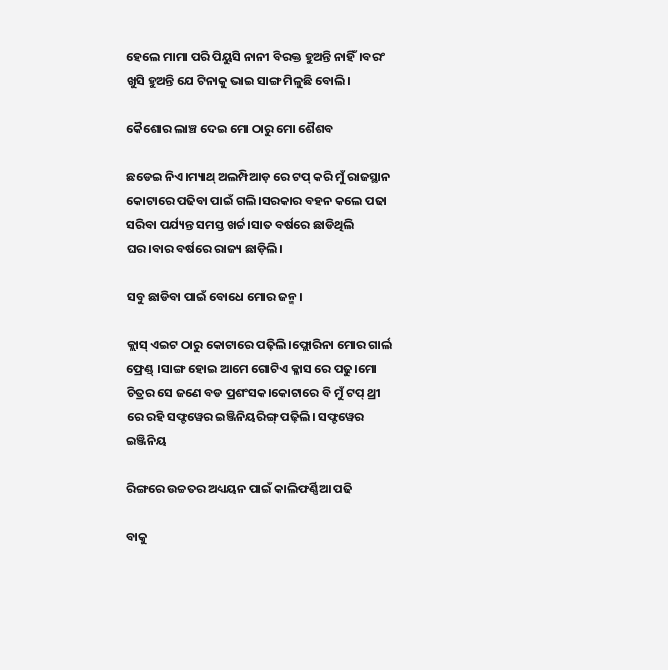ହେଲେ ମାମା ପରି ପିୟୁସି ନାନୀ ବିରକ୍ତ ହୁଅନ୍ତି ନାହିଁ।ବରଂ ଖୁସି ହୁଅନ୍ତି ଯେ ଟିନାକୁ ଭାଇ ସାଙ୍ଗ ମିଳୁଛି ବୋଲି।

କୈଶୋର ଲାଞ୍ଚ ଦେଇ ମୋ ଠାରୁ ମୋ ଶୈଶବ

ଛଡେଇ ନିଏ।ମ୍ୟାଥ୍ ଅଲମ୍ପିଆଡ଼ ରେ ଟପ୍ କରି ମୁଁ ରାଜସ୍ଥାନ କୋଟାରେ ପଢିବା ପାଇଁ ଗଲି।ସରକାର ବହନ କଲେ ପଢା ସରିବା ପର୍ଯ୍ୟନ୍ତ ସମସ୍ତ ଖର୍ଚ୍ଚ।ସାତ ବର୍ଷରେ ଛାଡିଥିଲି ଘର।ବାର ବର୍ଷରେ ରାଜ୍ୟ ଛାଡ଼ିଲି।

ସବୁ ଛାଡିବା ପାଇଁ ବୋଧେ ମୋର ଜନ୍ମ।

କ୍ଲାସ୍ ଏଇଟ ଠାରୁ କୋଟାରେ ପଢ଼ିଲି।ଫ୍ଲୋରିନା ମୋର ଗାର୍ଲ ଫ୍ରେଣ୍ଡ୍ ।ସାଙ୍ଗ ହୋଇ ଆମେ ଗୋଟିଏ କ୍ଳାସ ରେ ପଢୁ।ମୋ ଚିତ୍ରର ସେ ଜଣେ ବଡ ପ୍ରଶଂସକ।କୋଟାରେ ବି ମୁଁ ଟପ୍ ଥ୍ରୀ ରେ ରହି ସଫ୍ଟୱେର ଇଞ୍ଜିନିୟରିଙ୍ଗ୍ ପଢ଼ିଲି। ସଫ୍ଟୱେର ଇଞ୍ଜିନିୟ

ରିଙ୍ଗରେ ଉଚ୍ଚତର ଅଧ୍ୟୟନ ପାଇଁ କାଲିଫର୍ଣ୍ଣିଆ ପଢି

ବାକୁ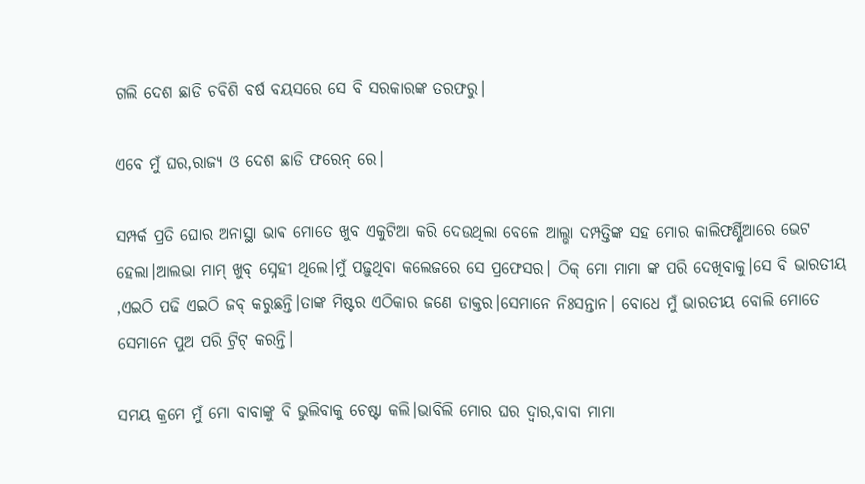ଗଲି ଦେଶ ଛାଡି ଚବିଶି ବର୍ଷ ବୟସରେ ସେ ବି ସରକାରଙ୍କ ତରଫରୁ।

ଏବେ ମୁଁ ଘର,ରାଜ୍ୟ ଓ ଦେଶ ଛାଡି ଫରେନ୍ ରେ।

ସମ୍ପର୍କ ପ୍ରତି ଘୋର ଅନାସ୍ଥା ଭାଵ ମୋତେ ଖୁବ ଏକୁଟିଆ କରି ଦେଉଥିଲା ବେଳେ ଆଲ୍ଭା ଦମ୍ପତ୍ତିଙ୍କ ସହ ମୋର କାଲିଫର୍ଣ୍ଣିଆରେ ଭେଟ ହେଲା।ଆଲଭା ମାମ୍ ଖୁବ୍ ସ୍ନେହୀ ଥିଲେ।ମୁଁ ପଢ଼ୁଥିବା କଲେଜରେ ସେ ପ୍ରଫେସର। ଠିକ୍ ମୋ ମାମା ଙ୍କ ପରି ଦେଖିବାକୁ।ସେ ବି ଭାରତୀୟ ,ଏଇଠି ପଢି ଏଇଠି ଜବ୍ କରୁଛନ୍ତି।ତାଙ୍କ ମିଷ୍ଟର ଏଠିକାର ଜଣେ ଡାକ୍ତର।ସେମାନେ ନିଃସନ୍ତାନ। ବୋଧେ ମୁଁ ଭାରତୀୟ ବୋଲି ମୋତେ ସେମାନେ ପୁଅ ପରି ଟ୍ରିଟ୍ କରନ୍ତି।

ସମୟ କ୍ରମେ ମୁଁ ମୋ ବାବାଙ୍କୁ ବି ଭୁଲିବାକୁ ଚେଷ୍ଟା କଲି।ଭାବିଲି ମୋର ଘର ଦ୍ୱାର,ବାବା ମାମା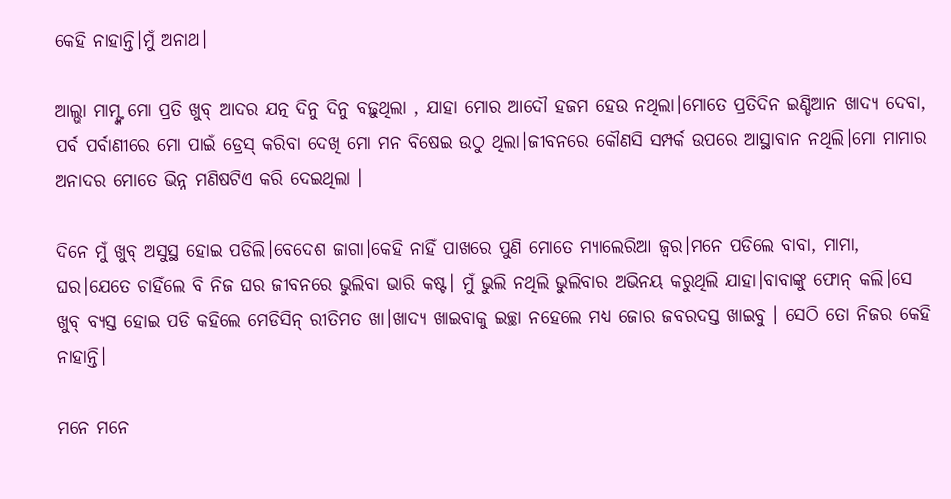କେହି ନାହାନ୍ତି।ମୁଁ ଅନାଥ।

ଆଲ୍ଭା ମାମ୍ଙ୍କ ମୋ ପ୍ରତି ଖୁବ୍ ଆଦର ଯତ୍ନ ଦିନୁ ଦିନୁ ବଢ଼ୁଥିଲା , ଯାହା ମୋର ଆଦୌ ହଜମ ହେଉ ନଥିଲା।ମୋତେ ପ୍ରତିଦିନ ଇଣ୍ଡିଆନ ଖାଦ୍ୟ ଦେବା, ପର୍ବ ପର୍ବାଣୀରେ ମୋ ପାଇଁ ଡ୍ରେସ୍ କରିବା ଦେଖି ମୋ ମନ ବିଷେଇ ଉଠୁ ଥିଲା।ଜୀବନରେ କୌଣସି ସମ୍ପର୍କ ଉପରେ ଆସ୍ଥାବାନ ନଥିଲି।ମୋ ମାମାର ଅନାଦର ମୋତେ ଭିନ୍ନ ମଣିଷଟିଏ କରି ଦେଇଥିଲା ।

ଦିନେ ମୁଁ ଖୁବ୍ ଅସୁସ୍ଥ ହୋଇ ପଡିଲି।ବେଦେଶ ଜାଗା।କେହି ନାହିଁ ପାଖରେ ପୁଣି ମୋତେ ମ୍ୟାଲେରିଆ ଜ୍ଵର।ମନେ ପଡିଲେ ବାବା, ମାମା, ଘର।ଯେତେ ଚାହିଁଲେ ବି ନିଜ ଘର ଜୀବନରେ ଭୁଲିବା ଭାରି କଷ୍ଟ। ମୁଁ ଭୁଲି ନଥିଲି ଭୁଲିବାର ଅଭିନୟ କରୁଥିଲି ଯାହା।ବାବାଙ୍କୁ ଫୋନ୍ କଲି।ସେ ଖୁବ୍ ବ୍ୟସ୍ତ ହୋଇ ପଡି କହିଲେ ମେଡିସିନ୍ ରୀତିମତ ଖା।ଖାଦ୍ୟ ଖାଇବାକୁ ଇଚ୍ଛା ନହେଲେ ମଧ୍ୟ ଜୋର ଜବରଦସ୍ତ ଖାଇବୁ । ସେଠି ତୋ ନିଜର କେହି ନାହାନ୍ତି।

ମନେ ମନେ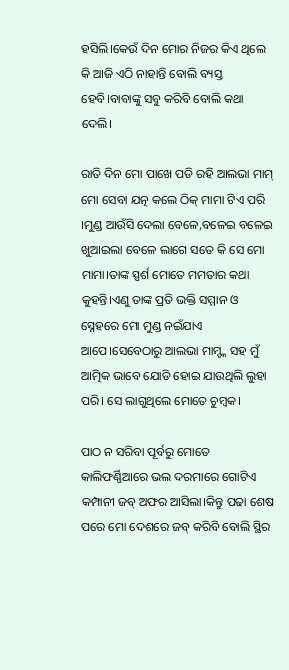ହସିଲି।କେଉଁ ଦିନ ମୋର ନିଜର କିଏ ଥିଲେ କି ଆଜି ଏଠି ନାହାନ୍ତି ବୋଲି ବ୍ୟସ୍ତ ହେବି।ବାବାଙ୍କୁ ସବୁ କରିବି ବୋଲି କଥା ଦେଲି।

ରାତି ଦିନ ମୋ ପାଖେ ପଡି ରହି ଆଲଭା ମାମ୍ ମୋ ସେବା ଯତ୍ନ କଲେ ଠିକ୍ ମାମା ଟିଏ ପରି ।ମୁଣ୍ଡ ଆଉଁସି ଦେଲା ବେଳେ,ବଳେଇ ବଳେଇ ଖୁଆଇଲା ବେଳେ ଲାଗେ ସତେ କି ସେ ମୋ ମାମା।ତାଙ୍କ ସ୍ପର୍ଶ ମୋତେ ମମତାର କଥା କୁହନ୍ତି।ଏଣୁ ତାଙ୍କ ପ୍ରତି ଭକ୍ତି ସମ୍ମାନ ଓ ସ୍ନେହରେ ମୋ ମୁଣ୍ଡ ନଇଁଯାଏ ଆପେ।ସେବେଠାରୁ ଆଲଭା ମାମ୍ଙ୍କ ସହ ମୁଁ ଆତ୍ମିକ ଭାବେ ଯୋଡି ହୋଇ ଯାଉଥିଲି ଲୁହା ପରି। ସେ ଲାଗୁଥିଲେ ମୋତେ ଚୁମ୍ବକ।

ପାଠ ନ ସରିବା ପୂର୍ବରୁ ମୋତେ କାଲିଫର୍ଣ୍ଣିଆରେ ଭଲ ଦରମାରେ ଗୋଟିଏ କମ୍ପାନୀ ଜବ୍ ଅଫର ଆସିଲା।କିନ୍ତୁ ପଢା ଶେଷ ପରେ ମୋ ଦେଶରେ ଜବ୍ କରିବି ବୋଲି ସ୍ଥିର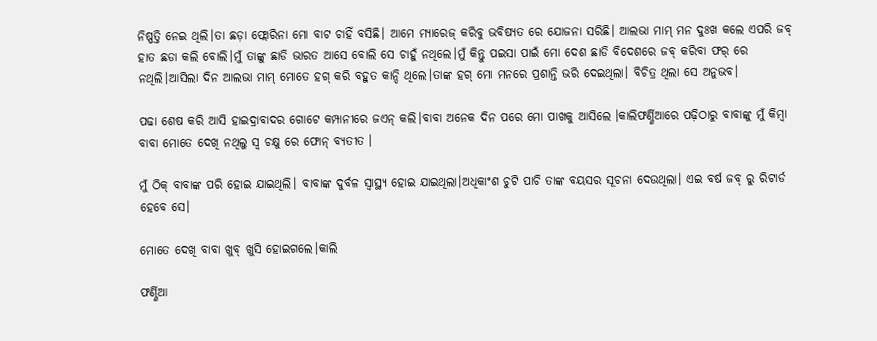ନିଷ୍ପତ୍ତି ନେଇ ଥିଲି।ତା ଛଡ଼ା ଫ୍ଲୋରିନା ମୋ ବାଟ ଚାହିଁ ବସିଛି। ଆମେ ମ୍ୟାରେଜ୍ କରିବୁ ଭବିଷ୍ୟତ ରେ ଯୋଜନା ସରିଛି। ଆଲଭା ମାମ୍ ମନ ଦୁଃଖ କଲେ ଏପରି ଜବ୍ ହାତ ଛଡା କଲି ବୋଲି।ମୁଁ ତାଙ୍କୁ ଛାଡି ଭାରତ ଆସେ ବୋଲି ସେ ଚାହୁଁ ନଥିଲେ।ମୁଁ କିନ୍ତୁ ପଇସା ପାଇଁ ମୋ ଦେଶ ଛାଡି ବିଦେଶରେ ଜବ୍ କରିବା ଫର୍ ରେ ନଥିଲି।ଆସିଲା ଦିନ ଆଲଭା ମାମ୍ ମୋତେ ହଗ୍ କରି ବହୁତ କାନ୍ଦି ଥିଲେ।ତାଙ୍କ ହଗ୍ ମୋ ମନରେ ପ୍ରଶାନ୍ତି ଭରି ଦେଇଥିଲା। ବିଚିତ୍ର ଥିଲା ସେ ଅନୁଭବ।

ପଢା ଶେଷ କରି ଆସି ହାଇଦ୍ରାବାଦର ଗୋଟେ କମ୍ପାନୀରେ ଜଏନ୍ କଲି।ବାବା ଅନେକ ଦିନ ପରେ ମୋ ପାଖକୁ ଆସିଲେ ।କାଲିଫର୍ଣ୍ଣିଆରେ ପଢ଼ିଠାରୁ ବାବାଙ୍କୁ ମୁଁ କିମ୍ବା ବାବା ମୋତେ ଦେଖି ନଥିଲୁ ସ୍ୱ ଚକ୍ଷୁ ରେ ଫୋନ୍ ବ୍ୟତୀତ ।

ମୁଁ ଠିକ୍ ବାବାଙ୍କ ପରି ହୋଇ ଯାଇଥିଲି। ବାବାଙ୍କ ଦୁର୍ବଳ ସ୍ୱାସ୍ଥ୍ୟ ହୋଇ ଯାଇଥିଲା।ଅଧିକାଂଶ ଚୁଟି ପାଚି ତାଙ୍କ ବୟସର ସୂଚନା ଦେଉଥିଲା। ଏଇ ବର୍ଷ ଜବ୍ ରୁ ରିଟାର୍ଡ ହେବେ ସେ।

ମୋତେ ଦେଖି ବାବା ଖୁବ୍ ଖୁସି ହୋଇଗଲେ।କାଲି

ଫର୍ଣ୍ଣିଆ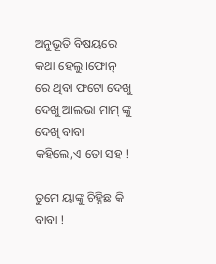ଅନୁଭୂତି ବିଷୟରେ କଥା ହେଲୁ।ଫୋନ୍ ରେ ଥିବା ଫଟୋ ଦେଖୁ ଦେଖୁ ଆଲଭା ମାମ୍ ଙ୍କୁ ଦେଖି ବାବା କହିଲେ,ଏ ତୋ ସହ !

ତୁମେ ୟାଙ୍କୁ ଚିହ୍ନିଛ କି ବାବା !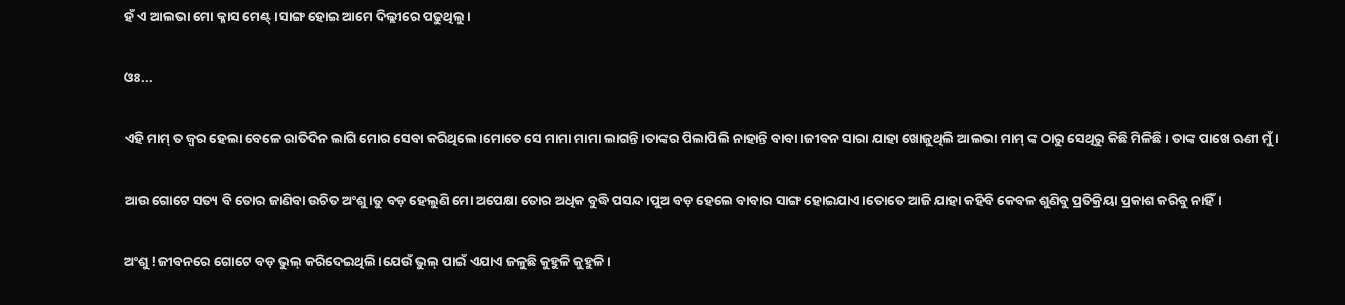ହଁ ଏ ଆଲଭା ମୋ କ୍ଳାସ ମେଣ୍ଟ୍।ସାଙ୍ଗ ହୋଇ ଆମେ ଦିଲ୍ଲୀରେ ପଢୁଥିଲୁ।

ଓଃ...

ଏହି ମାମ୍ ତ ଜ୍ଵର ହେଲା ବେଳେ ରାତିଦିନ ଲାଗି ମୋର ସେବା କରିଥିଲେ।ମୋତେ ସେ ମାମା ମାମା ଲାଗନ୍ତି।ତାଙ୍କର ପିଲାପିଲି ନାହାନ୍ତି ବାବା।ଜୀବନ ସାରା ଯାହା ଖୋଜୁଥିଲି ଆଲଭା ମାମ୍ ଙ୍କ ଠାରୁ ସେଥିରୁ କିଛି ମିଳିଛି। ତାଙ୍କ ପାଖେ ଋଣୀ ମୁଁ।

ଆଉ ଗୋଟେ ସତ୍ୟ ବି ତୋର ଜାଣିବା ଉଚିତ ଅଂଶୁ।ତୁ ବଡ଼ ହେଲୁଣି ମୋ ଅପେକ୍ଷା ତୋର ଅଧିକ ବୁଦ୍ଧି ପସନ୍ଦ।ପୁଅ ବଡ଼ ହେଲେ ବାବାର ସାଙ୍ଗ ହୋଇଯାଏ।ତୋତେ ଆଜି ଯାହା କହିବି କେବଳ ଶୁଣିବୁ ପ୍ରତିକ୍ରିୟା ପ୍ରକାଶ କରିବୁ ନାହିଁ।

ଅଂଶୁ !ଜୀବନରେ ଗୋଟେ ବଡ଼ ଭୁଲ୍ କରିଦେଇଥିଲି।ଯେଉଁ ଭୁଲ୍ ପାଇଁ ଏଯାଏ ଜଳୁଛି କୁହୁଳି କୁହୁଳି।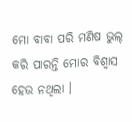ମୋ ବାବା ପରି ମଣିଷ ଭୁଲ୍ କରି ପାରନ୍ତି ମୋର ବିଶ୍ୱାସ ହେଉ ନଥିଲା ।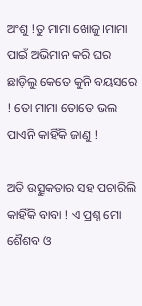ଅଂଶୁ !ତୁ ମାମା ଖୋଜୁ।ମାମା ପାଇଁ ଅଭିମାନ କରି ଘର ଛାଡ଼ିଲୁ କେତେ କୁନି ବୟସରେ ! ତୋ ମାମା ତୋତେ ଭଲ ପାଏନି କାହିଁକି ଜାଣୁ !

ଅତି ଉତ୍ସୁକତାର ସହ ପଚାରିଲି କାହିଁକି ବାବା ! ଏ ପ୍ରଶ୍ନ ମୋ ଶୈଶବ ଓ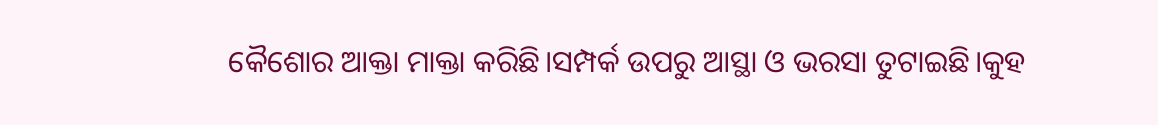କୈଶୋର ଆକ୍ତା ମାକ୍ତା କରିଛି।ସମ୍ପର୍କ ଉପରୁ ଆସ୍ଥା ଓ ଭରସା ତୁଟାଇଛି।କୁହ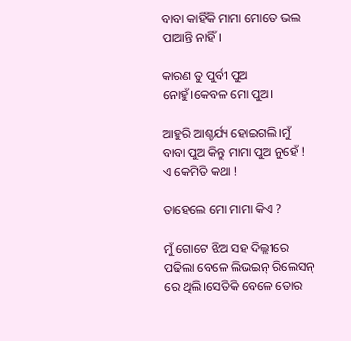ବାବା କାହିଁକି ମାମା ମୋତେ ଭଲ ପାଆନ୍ତି ନାହିଁ।

କାରଣ ତୁ ପୁର୍ବୀ ପୁଅ ନୋହୁଁ।କେବଳ ମୋ ପୁଅ।

ଆହୁରି ଆଶ୍ଚର୍ଯ୍ୟ ହୋଇଗଲି।ମୁଁ ବାବା ପୁଅ କିନ୍ତୁ ମାମା ପୁଅ ନୁହେଁ ! ଏ କେମିତି କଥା !

ତାହେଲେ ମୋ ମାମା କିଏ ?

ମୁଁ ଗୋଟେ ଝିଅ ସହ ଦିଲ୍ଲୀରେ ପଢିଲା ବେଳେ ଲିଭଇନ୍ ରିଲେସନ୍ ରେ ଥିଲି।ସେତିକି ବେଳେ ତୋର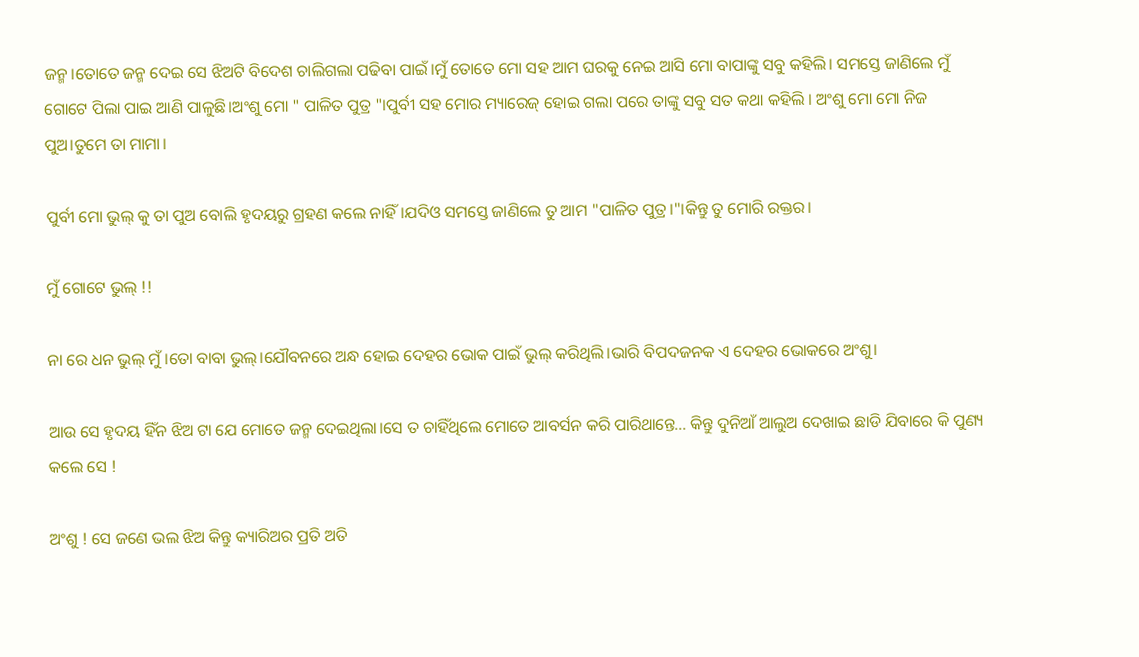ଜନ୍ମ।ତୋତେ ଜନ୍ମ ଦେଇ ସେ ଝିଅଟି ବିଦେଶ ଚାଲିଗଲା ପଢିବା ପାଇଁ।ମୁଁ ତୋତେ ମୋ ସହ ଆମ ଘରକୁ ନେଇ ଆସି ମୋ ବାପାଙ୍କୁ ସବୁ କହିଲି। ସମସ୍ତେ ଜାଣିଲେ ମୁଁ ଗୋଟେ ପିଲା ପାଇ ଆଣି ପାଳୁଛି।ଅଂଶୁ ମୋ " ପାଳିତ ପୁତ୍ର "।ପୁର୍ବୀ ସହ ମୋର ମ୍ୟାରେଜ୍ ହୋଇ ଗଲା ପରେ ତାଙ୍କୁ ସବୁ ସତ କଥା କହିଲି । ଅଂଶୁ ମୋ ମୋ ନିଜ ପୁଅ।ତୁମେ ତା ମାମା।

ପୁର୍ବୀ ମୋ ଭୁଲ୍ କୁ ତା ପୁଅ ବୋଲି ହୃଦୟରୁ ଗ୍ରହଣ କଲେ ନାହିଁ।ଯଦିଓ ସମସ୍ତେ ଜାଣିଲେ ତୁ ଆମ "ପାଳିତ ପୁତ୍ର।"।କିନ୍ତୁ ତୁ ମୋରି ରକ୍ତର।

ମୁଁ ଗୋଟେ ଭୁଲ୍ !!

ନା ରେ ଧନ ଭୁଲ୍ ମୁଁ।ତୋ ବାବା ଭୁଲ୍।ଯୌବନରେ ଅନ୍ଧ ହୋଇ ଦେହର ଭୋକ ପାଇଁ ଭୁଲ୍ କରିଥିଲି।ଭାରି ବିପଦଜନକ ଏ ଦେହର ଭୋକରେ ଅଂଶୁ।

ଆଉ ସେ ହୃଦୟ ହିଁନ ଝିଅ ଟା ଯେ ମୋତେ ଜନ୍ମ ଦେଇଥିଲା।ସେ ତ ଚାହିଁଥିଲେ ମୋତେ ଆବର୍ସନ କରି ପାରିଥାନ୍ତେ... କିନ୍ତୁ ଦୁନିଆଁ ଆଲୁଅ ଦେଖାଇ ଛାଡି ଯିବାରେ କି ପୁଣ୍ୟ କଲେ ସେ !

ଅଂଶୁ ! ସେ ଜଣେ ଭଲ ଝିଅ କିନ୍ତୁ କ୍ୟାରିଅର ପ୍ରତି ଅତି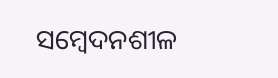ସମ୍ବେଦନଶୀଳ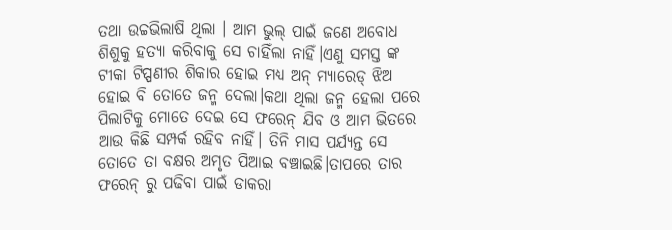ତଥା ଉଚ୍ଚଭିଲାଷି ଥିଲା । ଆମ ଭୁଲ୍ ପାଇଁ ଜଣେ ଅବୋଧ ଶିଶୁକୁ ହତ୍ୟା କରିବାକୁ ସେ ଚାହିଁଲା ନାହିଁ।ଏଣୁ ସମସ୍ତ ଙ୍କ ଟୀକା ଟିପ୍ପଣୀର ଶିକାର ହୋଇ ମଧ୍ୟ ଅନ୍ ମ୍ୟାରେଡ୍ ଝିଅ ହୋଇ ବି ତୋତେ ଜନ୍ମ ଦେଲା।କଥା ଥିଲା ଜନ୍ମ ହେଲା ପରେ ପିଲାଟିକୁ ମୋତେ ଦେଇ ସେ ଫରେନ୍ ଯିବ ଓ ଆମ ଭିତରେ ଆଉ କିଛି ସମ୍ପର୍କ ରହିବ ନାହିଁ। ତିନି ମାସ ପର୍ଯ୍ୟନ୍ତ ସେ ତୋତେ ତା ବକ୍ଷର ଅମୃତ ପିଆଇ ବଞ୍ଚାଇଛି।ତାପରେ ତାର ଫରେନ୍ ରୁ ପଢିବା ପାଇଁ ଡାକରା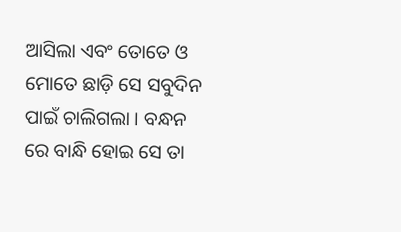ଆସିଲା ଏବଂ ତୋତେ ଓ ମୋତେ ଛାଡ଼ି ସେ ସବୁଦିନ ପାଇଁ ଚାଲିଗଲା । ବନ୍ଧନ ରେ ବାନ୍ଧି ହୋଇ ସେ ତା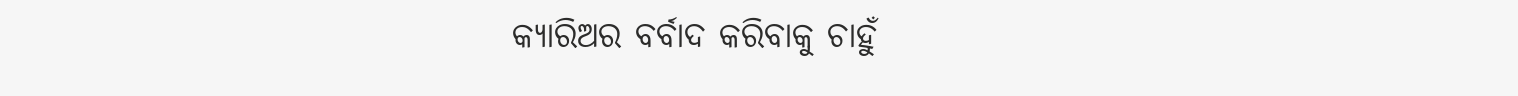କ୍ୟାରିଅର ବର୍ବାଦ କରିବାକୁ ଚାହୁଁ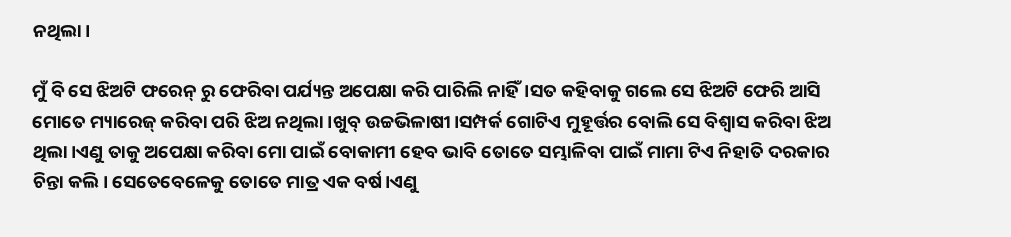ନଥିଲା।

ମୁଁ ବି ସେ ଝିଅଟି ଫରେନ୍ ରୁ ଫେରିବା ପର୍ଯ୍ୟନ୍ତ ଅପେକ୍ଷା କରି ପାରିଲି ନାହିଁ।ସତ କହିବାକୁ ଗଲେ ସେ ଝିଅଟି ଫେରି ଆସି ମୋତେ ମ୍ୟାରେଜ୍ କରିବା ପରି ଝିଅ ନଥିଲା।ଖୁବ୍ ଉଚ୍ଚଭିଳାଷୀ।ସମ୍ପର୍କ ଗୋଟିଏ ମୁହୂର୍ତ୍ତର ବୋଲି ସେ ବିଶ୍ୱାସ କରିବା ଝିଅ ଥିଲା।ଏଣୁ ତାକୁ ଅପେକ୍ଷା କରିବା ମୋ ପାଇଁ ବୋକାମୀ ହେବ ଭାବି ତୋତେ ସମ୍ଭାଳିବା ପାଇଁ ମାମା ଟିଏ ନିହାତି ଦରକାର ଚିନ୍ତା କଲି। ସେତେବେଳେକୁ ତୋତେ ମାତ୍ର ଏକ ବର୍ଷ।ଏଣୁ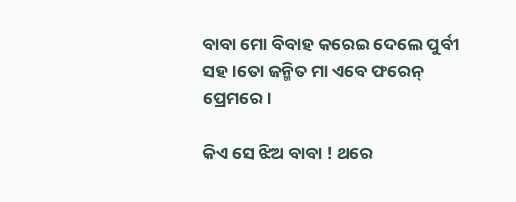ବାବା ମୋ ବିବାହ କରେଇ ଦେଲେ ପୁର୍ବୀ ସହ।ତୋ ଜନ୍ମିତ ମା ଏବେ ଫରେନ୍ ପ୍ରେମରେ।

କିଏ ସେ ଝିଅ ବାବା ! ଥରେ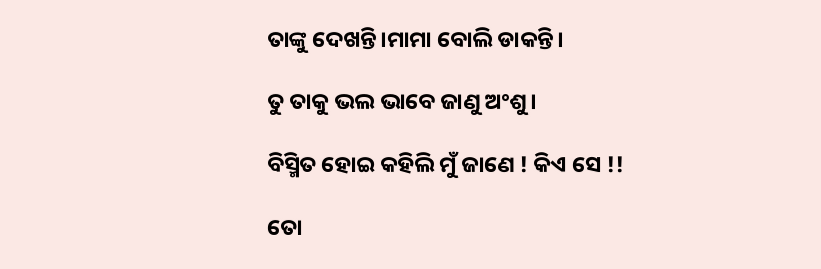ତାଙ୍କୁ ଦେଖନ୍ତି।ମାମା ବୋଲି ଡାକନ୍ତି।

ତୁ ତାକୁ ଭଲ ଭାବେ ଜାଣୁ ଅଂଶୁ।

ବିସ୍ମିତ ହୋଇ କହିଲି ମୁଁ ଜାଣେ ! କିଏ ସେ !!

ତୋ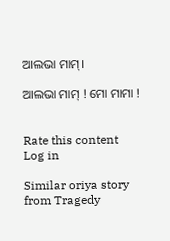ଆଲଭା ମାମ୍।

ଆଲଭା ମାମ୍ ! ମୋ ମାମା !


Rate this content
Log in

Similar oriya story from Tragedy